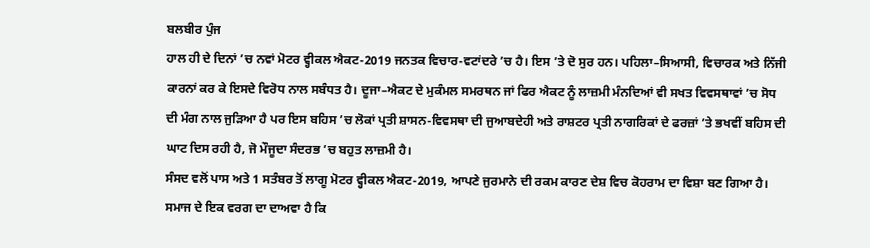ਬਲਬੀਰ ਪੁੰਜ
ਹਾਲ ਹੀ ਦੇ ਦਿਨਾਂ ’ਚ ਨਵਾਂ ਮੋਟਰ ਵ੍ਹੀਕਲ ਐਕਟ-2019 ਜਨਤਕ ਵਿਚਾਰ-ਵਟਾਂਦਰੇ ’ਚ ਹੈ। ਇਸ ’ਤੇ ਦੋ ਸੁਰ ਹਨ। ਪਹਿਲਾ–ਸਿਆਸੀ, ਵਿਚਾਰਕ ਅਤੇ ਨਿੱਜੀ ਕਾਰਨਾਂ ਕਰ ਕੇ ਇਸਦੇ ਵਿਰੋਧ ਨਾਲ ਸਬੰਧਤ ਹੈ। ਦੂਜਾ–ਐਕਟ ਦੇ ਮੁਕੰਮਲ ਸਮਰਥਨ ਜਾਂ ਫਿਰ ਐਕਟ ਨੂੰ ਲਾਜ਼ਮੀ ਮੰਨਦਿਆਂ ਵੀ ਸਖਤ ਵਿਵਸਥਾਵਾਂ ’ਚ ਸੋਧ ਦੀ ਮੰਗ ਨਾਲ ਜੁੜਿਆ ਹੈ ਪਰ ਇਸ ਬਹਿਸ ’ਚ ਲੋਕਾਂ ਪ੍ਰਤੀ ਸ਼ਾਸਨ-ਵਿਵਸਥਾ ਦੀ ਜੁਆਬਦੇਹੀ ਅਤੇ ਰਾਸ਼ਟਰ ਪ੍ਰਤੀ ਨਾਗਰਿਕਾਂ ਦੇ ਫਰਜ਼ਾਂ ’ਤੇ ਭਖਵੀਂ ਬਹਿਸ ਦੀ ਘਾਟ ਦਿਸ ਰਹੀ ਹੈ, ਜੋ ਮੌਜੂਦਾ ਸੰਦਰਭ ’ਚ ਬਹੁਤ ਲਾਜ਼ਮੀ ਹੈ।
ਸੰਸਦ ਵਲੋਂ ਪਾਸ ਅਤੇ 1 ਸਤੰਬਰ ਤੋਂ ਲਾਗੂ ਮੋਟਰ ਵ੍ਹੀਕਲ ਐਕਟ-2019, ਆਪਣੇ ਜੁਰਮਾਨੇ ਦੀ ਰਕਮ ਕਾਰਣ ਦੇਸ਼ ਵਿਚ ਕੋਹਰਾਮ ਦਾ ਵਿਸ਼ਾ ਬਣ ਗਿਆ ਹੈ। ਸਮਾਜ ਦੇ ਇਕ ਵਰਗ ਦਾ ਦਾਅਵਾ ਹੈ ਕਿ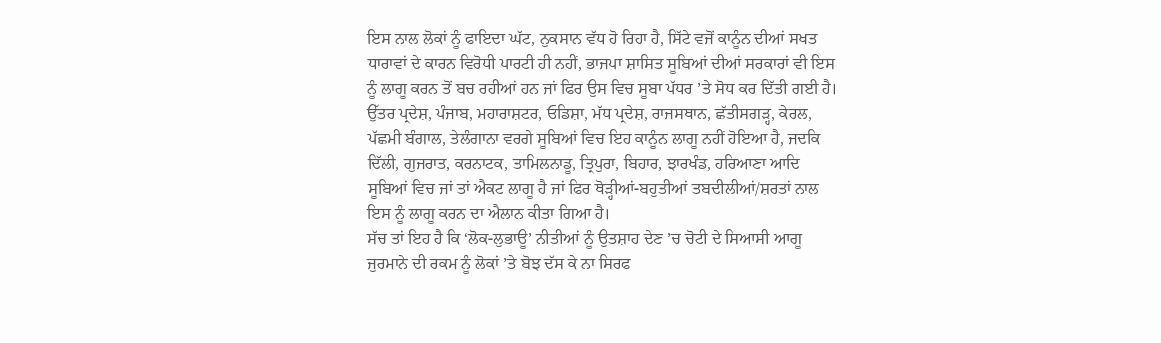ਇਸ ਨਾਲ ਲੋਕਾਂ ਨੂੰ ਫਾਇਦਾ ਘੱਟ, ਨੁਕਸਾਨ ਵੱਧ ਹੋ ਰਿਹਾ ਹੈ, ਸਿੱਟੇ ਵਜੋਂ ਕਾਨੂੰਨ ਦੀਆਂ ਸਖਤ ਧਾਰਾਵਾਂ ਦੇ ਕਾਰਨ ਵਿਰੋਧੀ ਪਾਰਟੀ ਹੀ ਨਹੀਂ, ਭਾਜਪਾ ਸ਼ਾਸਿਤ ਸੂਬਿਆਂ ਦੀਆਂ ਸਰਕਾਰਾਂ ਵੀ ਇਸ ਨੂੰ ਲਾਗੂ ਕਰਨ ਤੋਂ ਬਚ ਰਹੀਆਂ ਹਨ ਜਾਂ ਫਿਰ ਉਸ ਵਿਚ ਸੂਬਾ ਪੱਧਰ ’ਤੇ ਸੋਧ ਕਰ ਦਿੱਤੀ ਗਈ ਹੈ। ਉੱਤਰ ਪ੍ਰਦੇਸ਼, ਪੰਜਾਬ, ਮਹਾਰਾਸ਼ਟਰ, ਓਡਿਸ਼ਾ, ਮੱਧ ਪ੍ਰਦੇਸ਼, ਰਾਜਸਥਾਨ, ਛੱਤੀਸਗੜ੍ਹ, ਕੇਰਲ, ਪੱਛਮੀ ਬੰਗਾਲ, ਤੇਲੰਗਾਨਾ ਵਰਗੇ ਸੂਬਿਆਂ ਵਿਚ ਇਹ ਕਾਨੂੰਨ ਲਾਗੂ ਨਹੀਂ ਹੋਇਆ ਹੈ, ਜਦਕਿ ਦਿੱਲੀ, ਗੁਜਰਾਤ, ਕਰਨਾਟਕ, ਤਾਮਿਲਨਾਡੂ, ਤ੍ਰਿਪੁਰਾ, ਬਿਹਾਰ, ਝਾਰਖੰਡ, ਹਰਿਆਣਾ ਆਦਿ ਸੂਬਿਆਂ ਵਿਚ ਜਾਂ ਤਾਂ ਐਕਟ ਲਾਗੂ ਹੈ ਜਾਂ ਫਿਰ ਥੋੜ੍ਹੀਆਂ-ਬਹੁਤੀਆਂ ਤਬਦੀਲੀਆਂ/ਸ਼ਰਤਾਂ ਨਾਲ ਇਸ ਨੂੰ ਲਾਗੂ ਕਰਨ ਦਾ ਐਲਾਨ ਕੀਤਾ ਗਿਆ ਹੈ।
ਸੱਚ ਤਾਂ ਇਹ ਹੈ ਕਿ ‘ਲੋਕ-ਲੁਭਾਊ’ ਨੀਤੀਆਂ ਨੂੰ ਉਤਸ਼ਾਹ ਦੇਣ ’ਚ ਚੋਟੀ ਦੇ ਸਿਆਸੀ ਆਗੂ ਜੁਰਮਾਨੇ ਦੀ ਰਕਮ ਨੂੰ ਲੋਕਾਂ ’ਤੇ ਬੋਝ ਦੱਸ ਕੇ ਨਾ ਸਿਰਫ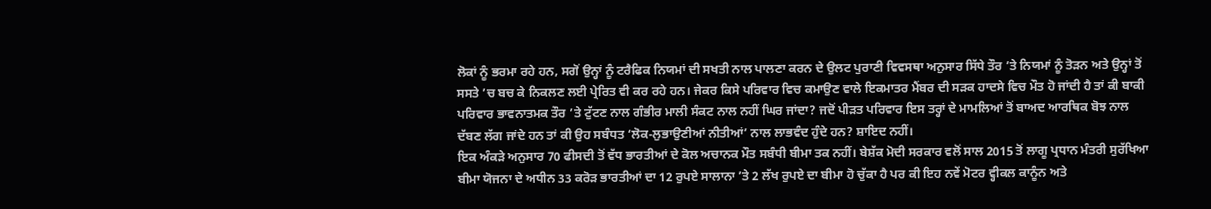ਲੋਕਾਂ ਨੂੰ ਭਰਮਾ ਰਹੇ ਹਨ, ਸਗੋਂ ਉਨ੍ਹਾਂ ਨੂੰ ਟਰੈਫਿਕ ਨਿਯਮਾਂ ਦੀ ਸਖਤੀ ਨਾਲ ਪਾਲਣਾ ਕਰਨ ਦੇ ਉਲਟ ਪੁਰਾਣੀ ਵਿਵਸਥਾ ਅਨੁਸਾਰ ਸਿੱਧੇ ਤੌਰ ’ਤੇ ਨਿਯਮਾਂ ਨੂੰ ਤੋੜਨ ਅਤੇ ਉਨ੍ਹਾਂ ਤੋਂ ਸਸਤੇ ’ਚ ਬਚ ਕੇ ਨਿਕਲਣ ਲਈ ਪ੍ਰੇਰਿਤ ਵੀ ਕਰ ਰਹੇ ਹਨ। ਜੇਕਰ ਕਿਸੇ ਪਰਿਵਾਰ ਵਿਚ ਕਮਾਉਣ ਵਾਲੇ ਇਕਮਾਤਰ ਮੈਂਬਰ ਦੀ ਸੜਕ ਹਾਦਸੇ ਵਿਚ ਮੌਤ ਹੋ ਜਾਂਦੀ ਹੈ ਤਾਂ ਕੀ ਬਾਕੀ ਪਰਿਵਾਰ ਭਾਵਨਾਤਮਕ ਤੌਰ ’ਤੇ ਟੁੱਟਣ ਨਾਲ ਗੰਭੀਰ ਮਾਲੀ ਸੰਕਟ ਨਾਲ ਨਹੀਂ ਘਿਰ ਜਾਂਦਾ? ਜਦੋਂ ਪੀੜਤ ਪਰਿਵਾਰ ਇਸ ਤਰ੍ਹਾਂ ਦੇ ਮਾਮਲਿਆਂ ਤੋਂ ਬਾਅਦ ਆਰਥਿਕ ਬੋਝ ਨਾਲ ਦੱਬਣ ਲੱਗ ਜਾਂਦੇ ਹਨ ਤਾਂ ਕੀ ਉਹ ਸਬੰਧਤ ‘ਲੋਕ-ਲੁਭਾਉਣੀਆਂ ਨੀਤੀਆਂ’ ਨਾਲ ਲਾਭਵੰਦ ਹੁੰਦੇ ਹਨ? ਸ਼ਾਇਦ ਨਹੀਂ।
ਇਕ ਅੰਕੜੇ ਅਨੁਸਾਰ 70 ਫੀਸਦੀ ਤੋਂ ਵੱਧ ਭਾਰਤੀਆਂ ਦੇ ਕੋਲ ਅਚਾਨਕ ਮੌਤ ਸਬੰਧੀ ਬੀਮਾ ਤਕ ਨਹੀਂ। ਬੇਸ਼ੱਕ ਮੋਦੀ ਸਰਕਾਰ ਵਲੋਂ ਸਾਲ 2015 ਤੋਂ ਲਾਗੂ ਪ੍ਰਧਾਨ ਮੰਤਰੀ ਸੁਰੱਖਿਆ ਬੀਮਾ ਯੋਜਨਾ ਦੇ ਅਧੀਨ 33 ਕਰੋੜ ਭਾਰਤੀਆਂ ਦਾ 12 ਰੁਪਏ ਸਾਲਾਨਾ ’ਤੇ 2 ਲੱਖ ਰੁਪਏ ਦਾ ਬੀਮਾ ਹੋ ਚੁੱਕਾ ਹੈ ਪਰ ਕੀ ਇਹ ਨਵੇਂ ਮੋਟਰ ਵ੍ਹੀਕਲ ਕਾਨੂੰਨ ਅਤੇ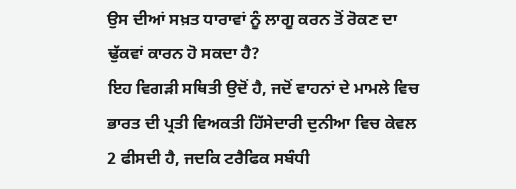ਉਸ ਦੀਆਂ ਸਖ਼ਤ ਧਾਰਾਵਾਂ ਨੂੰ ਲਾਗੂ ਕਰਨ ਤੋਂ ਰੋਕਣ ਦਾ ਢੁੱਕਵਾਂ ਕਾਰਨ ਹੋ ਸਕਦਾ ਹੈ?
ਇਹ ਵਿਗੜੀ ਸਥਿਤੀ ਉਦੋਂ ਹੈ, ਜਦੋਂ ਵਾਹਨਾਂ ਦੇ ਮਾਮਲੇ ਵਿਚ ਭਾਰਤ ਦੀ ਪ੍ਰਤੀ ਵਿਅਕਤੀ ਹਿੱਸੇਦਾਰੀ ਦੁਨੀਆ ਵਿਚ ਕੇਵਲ 2 ਫੀਸਦੀ ਹੈ, ਜਦਕਿ ਟਰੈਫਿਕ ਸਬੰਧੀ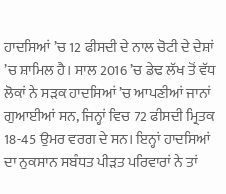ਹਾਦਸਿਆਂ ’ਚ 12 ਫੀਸਦੀ ਦੇ ਨਾਲ ਚੋਟੀ ਦੇ ਦੇਸ਼ਾਂ ’ਚ ਸ਼ਾਮਿਲ ਹੈ। ਸਾਲ 2016 ’ਚ ਡੇਢ ਲੱਖ ਤੋਂ ਵੱਧ ਲੋਕਾਂ ਨੇ ਸੜਕ ਹਾਦਸਿਆਂ ’ਚ ਆਪਣੀਆਂ ਜਾਨਾਂ ਗੁਆਈਆਂ ਸਨ, ਜਿਨ੍ਹਾਂ ਵਿਚ 72 ਫੀਸਦੀ ਮ੍ਰਿਤਕ 18-45 ਉਮਰ ਵਰਗ ਦੇ ਸਨ। ਇਨ੍ਹਾਂ ਹਾਦਸਿਆਂ ਦਾ ਨੁਕਸਾਨ ਸਬੰਧਤ ਪੀੜਤ ਪਰਿਵਾਰਾਂ ਨੇ ਤਾਂ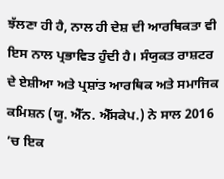ਝੱਲਣਾ ਹੀ ਹੈ, ਨਾਲ ਹੀ ਦੇਸ਼ ਦੀ ਆਰਥਿਕਤਾ ਵੀ ਇਸ ਨਾਲ ਪ੍ਰਭਾਵਿਤ ਹੁੰਦੀ ਹੈ। ਸੰਯੁਕਤ ਰਾਸ਼ਟਰ ਦੇ ਏਸ਼ੀਆ ਅਤੇ ਪ੍ਰਸ਼ਾਂਤ ਆਰਥਿਕ ਅਤੇ ਸਮਾਜਿਕ ਕਮਿਸ਼ਨ (ਯੂ. ਐੱਨ. ਐੱਸਕੇਪ.) ਨੇ ਸਾਲ 2016 ’ਚ ਇਕ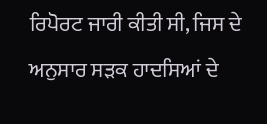ਰਿਪੋਰਟ ਜਾਰੀ ਕੀਤੀ ਸੀ, ਜਿਸ ਦੇ ਅਨੁਸਾਰ ਸੜਕ ਹਾਦਸਿਆਂ ਦੇ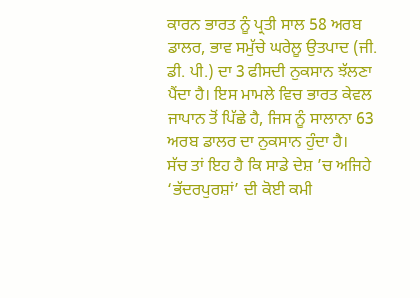ਕਾਰਨ ਭਾਰਤ ਨੂੰ ਪ੍ਰਤੀ ਸਾਲ 58 ਅਰਬ ਡਾਲਰ, ਭਾਵ ਸਮੁੱਚੇ ਘਰੇਲੂ ਉਤਪਾਦ (ਜੀ. ਡੀ. ਪੀ.) ਦਾ 3 ਫੀਸਦੀ ਨੁਕਸਾਨ ਝੱਲਣਾ ਪੈਂਦਾ ਹੈ। ਇਸ ਮਾਮਲੇ ਵਿਚ ਭਾਰਤ ਕੇਵਲ ਜਾਪਾਨ ਤੋਂ ਪਿੱਛੇ ਹੈ, ਜਿਸ ਨੂੰ ਸਾਲਾਨਾ 63 ਅਰਬ ਡਾਲਰ ਦਾ ਨੁਕਸਾਨ ਹੁੰਦਾ ਹੈ।
ਸੱਚ ਤਾਂ ਇਹ ਹੈ ਕਿ ਸਾਡੇ ਦੇਸ਼ ’ਚ ਅਜਿਹੇ ‘ਭੱਦਰਪੁਰਸ਼ਾਂ’ ਦੀ ਕੋਈ ਕਮੀ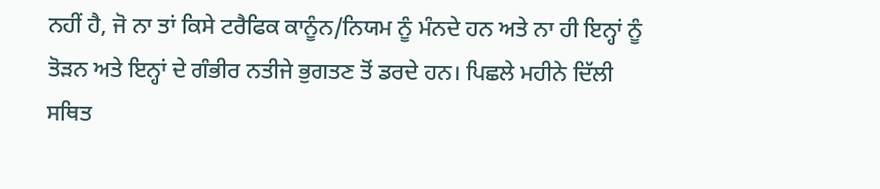ਨਹੀਂ ਹੈ, ਜੋ ਨਾ ਤਾਂ ਕਿਸੇ ਟਰੈਫਿਕ ਕਾਨੂੰਨ/ਨਿਯਮ ਨੂੰ ਮੰਨਦੇ ਹਨ ਅਤੇ ਨਾ ਹੀ ਇਨ੍ਹਾਂ ਨੂੰ ਤੋੜਨ ਅਤੇ ਇਨ੍ਹਾਂ ਦੇ ਗੰਭੀਰ ਨਤੀਜੇ ਭੁਗਤਣ ਤੋਂ ਡਰਦੇ ਹਨ। ਪਿਛਲੇ ਮਹੀਨੇ ਦਿੱਲੀ ਸਥਿਤ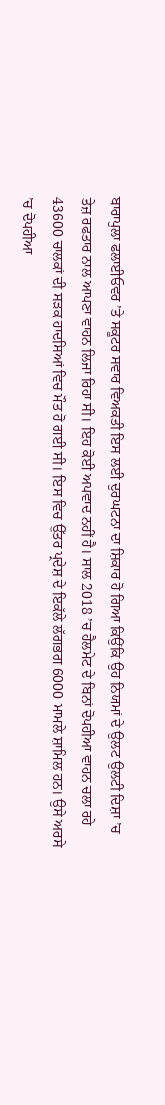ਬਾਰਾਪੁਲਾ ਫਲਾਈਓਵਰ ’ਤੇ ਸਕੂਟਰ ਸਵਾਰ ਵਿਅਕਤੀ ਇਸ ਲਈ ਦੁਰਘਟਨਾ ਦਾ ਸ਼ਿਕਾਰ ਹੋ ਗਿਆ ਕਿਉਂਕਿ ਉਹ ਨਿਯਮਾਂ ਦੇ ਉਲਟ ਉਲਟੀ ਦਿਸ਼ਾ ’ਚ ਤੇਜ਼ ਰਫਤਾਰ ਨਾਲ ਆਪਣਾ ਵਾਹਨ ਲਿਜਾ ਰਿਹਾ ਸੀ। ਇਹ ਕੋਈ ਅਪਵਾਦ ਨਹੀਂ ਹੈ। ਸਾਲ 2018 ’ਚ ਹੈਲਮੇਟ ਦੇ ਬਿਨਾਂ ਦੋਪਹੀਆ ਵਾਹਨ ਚਲਾ ਰਹੇ 43600 ਚਾਲਕਾਂ ਦੀ ਸੜਕ ਹਾਦਸਿਆਂ ਵਿਚ ਮੌਤ ਹੋ ਗਈ ਸੀ। ਇਸ ਵਿਚ ਉੱਤਰ ਪ੍ਰਦੇਸ਼ ਦੇ ਇਕੱਲੇ ਲੱਗਭਗ 6000 ਮਾਮਲੇ ਸ਼ਾਮਿਲ ਹਨ। ਉਸੇ ਅਰਸੇ ’ਚ ਦੋਪਹੀਆ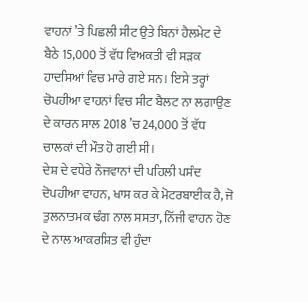ਵਾਹਨਾਂ ’ਤੇ ਪਿਛਲੀ ਸੀਟ ਉਤੇ ਬਿਨਾਂ ਹੈਲਮੇਟ ਦੇ ਬੈਠੇ 15,000 ਤੋਂ ਵੱਧ ਵਿਅਕਤੀ ਵੀ ਸੜਕ ਹਾਦਸਿਆਂ ਵਿਚ ਮਾਰੇ ਗਏ ਸਨ। ਇਸੇ ਤਰ੍ਹਾਂ ਚੋਪਹੀਆ ਵਾਹਨਾਂ ਵਿਚ ਸੀਟ ਬੈਲਟ ਨਾ ਲਗਾਉਣ ਦੇ ਕਾਰਨ ਸਾਲ 2018 ’ਚ 24,000 ਤੋਂ ਵੱਧ ਚਾਲਕਾਂ ਦੀ ਮੌਤ ਹੋ ਗਈ ਸੀ।
ਦੇਸ਼ ਦੇ ਵਧੇਰੇ ਨੌਜਵਾਨਾਂ ਦੀ ਪਹਿਲੀ ਪਸੰਦ ਦੋਪਹੀਆ ਵਾਹਨ, ਖਾਸ ਕਰ ਕੇ ਮੋਟਰਬਾਈਕ ਹੈ, ਜੋ ਤੁਲਨਾਤਮਕ ਢੰਗ ਨਾਲ ਸਸਤਾ, ਨਿੱਜੀ ਵਾਹਨ ਹੋਣ ਦੇ ਨਾਲ ਆਕਰਸ਼ਿਤ ਵੀ ਹੁੰਦਾ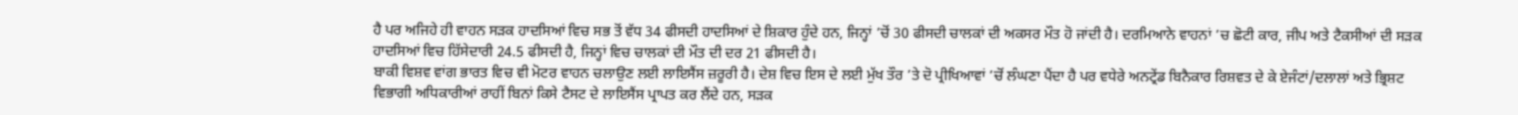ਹੈ ਪਰ ਅਜਿਹੇ ਹੀ ਵਾਹਨ ਸੜਕ ਹਾਦਸਿਆਂ ਵਿਚ ਸਭ ਤੋਂ ਵੱਧ 34 ਫੀਸਦੀ ਹਾਦਸਿਆਂ ਦੇ ਸ਼ਿਕਾਰ ਹੁੰਦੇ ਹਨ, ਜਿਨ੍ਹਾਂ ’ਚੋਂ 30 ਫੀਸਦੀ ਚਾਲਕਾਂ ਦੀ ਅਕਸਰ ਮੌਤ ਹੋ ਜਾਂਦੀ ਹੈ। ਦਰਮਿਆਨੇ ਵਾਹਨਾਂ ’ਚ ਛੋਟੀ ਕਾਰ, ਜੀਪ ਅਤੇ ਟੈਕਸੀਆਂ ਦੀ ਸੜਕ ਹਾਦਸਿਆਂ ਵਿਚ ਹਿੱਸੇਦਾਰੀ 24.5 ਫੀਸਦੀ ਹੈ, ਜਿਨ੍ਹਾਂ ਵਿਚ ਚਾਲਕਾਂ ਦੀ ਮੌਤ ਦੀ ਦਰ 21 ਫੀਸਦੀ ਹੈ।
ਬਾਕੀ ਵਿਸ਼ਵ ਵਾਂਗ ਭਾਰਤ ਵਿਚ ਵੀ ਮੋਟਰ ਵਾਹਨ ਚਲਾਉਣ ਲਈ ਲਾਇਸੈਂਸ ਜ਼ਰੂਰੀ ਹੈ। ਦੇਸ਼ ਵਿਚ ਇਸ ਦੇ ਲਈ ਮੁੱਖ ਤੌਰ ’ਤੇ ਦੋ ਪ੍ਰੀਖਿਆਵਾਂ ’ਚੋਂ ਲੰਘਣਾ ਪੈਂਦਾ ਹੈ ਪਰ ਵਧੇਰੇ ਅਨਟ੍ਰੇਂਡ ਬਿਨੈਕਾਰ ਰਿਸ਼ਵਤ ਦੇ ਕੇ ਏਜੰਟਾਂ/ਦਲਾਲਾਂ ਅਤੇ ਭ੍ਰਿਸ਼ਟ ਵਿਭਾਗੀ ਅਧਿਕਾਰੀਆਂ ਰਾਹੀਂ ਬਿਨਾਂ ਕਿਸੇ ਟੈਸਟ ਦੇ ਲਾਇਸੈਂਸ ਪ੍ਰਾਪਤ ਕਰ ਲੈਂਦੇ ਹਨ, ਸੜਕ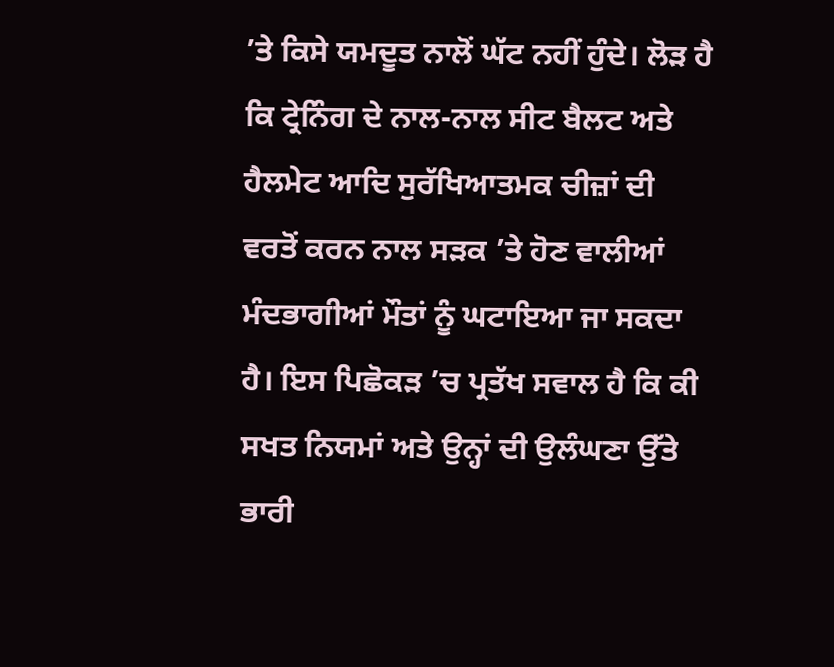’ਤੇ ਕਿਸੇ ਯਮਦੂਤ ਨਾਲੋਂ ਘੱਟ ਨਹੀਂ ਹੁੰਦੇ। ਲੋੜ ਹੈ ਕਿ ਟ੍ਰੇਨਿੰਗ ਦੇ ਨਾਲ-ਨਾਲ ਸੀਟ ਬੈਲਟ ਅਤੇ ਹੈਲਮੇਟ ਆਦਿ ਸੁਰੱਖਿਆਤਮਕ ਚੀਜ਼ਾਂ ਦੀ ਵਰਤੋਂ ਕਰਨ ਨਾਲ ਸੜਕ ’ਤੇ ਹੋਣ ਵਾਲੀਆਂ ਮੰਦਭਾਗੀਆਂ ਮੌਤਾਂ ਨੂੰ ਘਟਾਇਆ ਜਾ ਸਕਦਾ ਹੈ। ਇਸ ਪਿਛੋਕੜ ’ਚ ਪ੍ਰਤੱਖ ਸਵਾਲ ਹੈ ਕਿ ਕੀ ਸਖਤ ਨਿਯਮਾਂ ਅਤੇ ਉਨ੍ਹਾਂ ਦੀ ਉਲੰਘਣਾ ਉੱਤੇ ਭਾਰੀ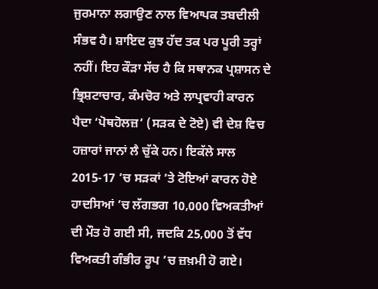ਜੁਰਮਾਨਾ ਲਗਾਉਣ ਨਾਲ ਵਿਆਪਕ ਤਬਦੀਲੀ ਸੰਭਵ ਹੈ। ਸ਼ਾਇਦ ਕੁਝ ਹੱਦ ਤਕ ਪਰ ਪੂਰੀ ਤਰ੍ਹਾਂ ਨਹੀਂ। ਇਹ ਕੌੜਾ ਸੱਚ ਹੈ ਕਿ ਸਥਾਨਕ ਪ੍ਰਸ਼ਾਸਨ ਦੇ ਭ੍ਰਿਸ਼ਟਾਚਾਰ, ਕੰਮਚੋਰ ਅਤੇ ਲਾਪ੍ਰਵਾਹੀ ਕਾਰਨ ਪੈਦਾ ‘ਪੋਥਹੋਲਜ਼’ (ਸੜਕ ਦੇ ਟੋਏ) ਵੀ ਦੇਸ਼ ਵਿਚ ਹਜ਼ਾਰਾਂ ਜਾਨਾਂ ਲੈ ਚੁੱਕੇ ਹਨ। ਇਕੱਲੇ ਸਾਲ 2015-17 ’ਚ ਸੜਕਾਂ ’ਤੇ ਟੋਇਆਂ ਕਾਰਨ ਹੋਏ ਹਾਦਸਿਆਂ ’ਚ ਲੱਗਭਗ 10,000 ਵਿਅਕਤੀਆਂ ਦੀ ਮੌਤ ਹੋ ਗਈ ਸੀ, ਜਦਕਿ 25,000 ਤੋਂ ਵੱਧ ਵਿਅਕਤੀ ਗੰਭੀਰ ਰੂਪ ’ਚ ਜ਼ਖ਼ਮੀ ਹੋ ਗਏ।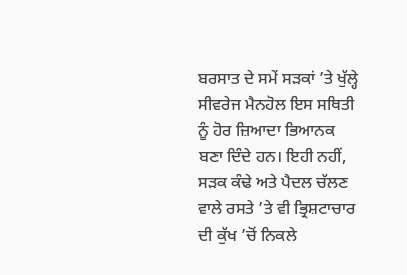ਬਰਸਾਤ ਦੇ ਸਮੇਂ ਸੜਕਾਂ ’ਤੇ ਖੁੱਲ੍ਹੇ ਸੀਵਰੇਜ ਮੈਨਹੋਲ ਇਸ ਸਥਿਤੀ ਨੂੰ ਹੋਰ ਜ਼ਿਆਦਾ ਭਿਆਨਕ ਬਣਾ ਦਿੰਦੇ ਹਨ। ਇਹੀ ਨਹੀਂ, ਸੜਕ ਕੰਢੇ ਅਤੇ ਪੈਦਲ ਚੱਲਣ ਵਾਲੇ ਰਸਤੇ ’ਤੇ ਵੀ ਭ੍ਰਿਸ਼ਟਾਚਾਰ ਦੀ ਕੁੱਖ ’ਚੋਂ ਨਿਕਲੇ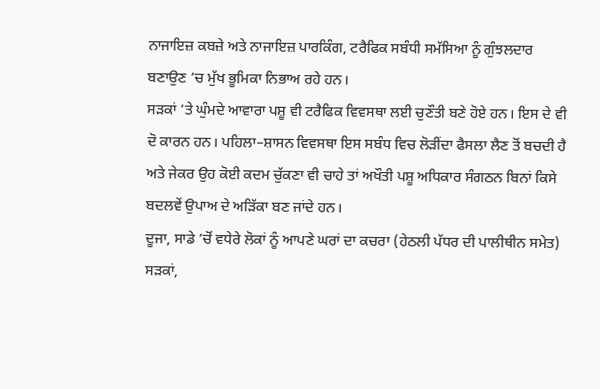ਨਾਜਾਇਜ਼ ਕਬਜ਼ੇ ਅਤੇ ਨਾਜਾਇਜ਼ ਪਾਰਕਿੰਗ, ਟਰੈਫਿਕ ਸਬੰਧੀ ਸਮੱਸਿਆ ਨੂੰ ਗੁੰਝਲਦਾਰ ਬਣਾਉਣ ’ਚ ਮੁੱਖ ਭੂਮਿਕਾ ਨਿਭਾਅ ਰਹੇ ਹਨ।
ਸੜਕਾਂ ’ਤੇ ਘੁੰਮਦੇ ਆਵਾਰਾ ਪਸ਼ੂ ਵੀ ਟਰੈਫਿਕ ਵਿਵਸਥਾ ਲਈ ਚੁਣੌਤੀ ਬਣੇ ਹੋਏ ਹਨ। ਇਸ ਦੇ ਵੀ ਦੋ ਕਾਰਨ ਹਨ। ਪਹਿਲਾ–ਸ਼ਾਸਨ ਵਿਵਸਥਾ ਇਸ ਸਬੰਧ ਵਿਚ ਲੋੜੀਂਦਾ ਫੈਸਲਾ ਲੈਣ ਤੋਂ ਬਚਦੀ ਹੈ ਅਤੇ ਜੇਕਰ ਉਹ ਕੋਈ ਕਦਮ ਚੁੱਕਣਾ ਵੀ ਚਾਹੇ ਤਾਂ ਅਖੌਤੀ ਪਸ਼ੂ ਅਧਿਕਾਰ ਸੰਗਠਨ ਬਿਨਾਂ ਕਿਸੇ ਬਦਲਵੇਂ ਉਪਾਅ ਦੇ ਅੜਿੱਕਾ ਬਣ ਜਾਂਦੇ ਹਨ।
ਦੂਜਾ, ਸਾਡੇ ’ਚੋਂ ਵਧੇਰੇ ਲੋਕਾਂ ਨੂੰ ਆਪਣੇ ਘਰਾਂ ਦਾ ਕਚਰਾ (ਹੇਠਲੀ ਪੱਧਰ ਦੀ ਪਾਲੀਥੀਨ ਸਮੇਤ) ਸੜਕਾਂ,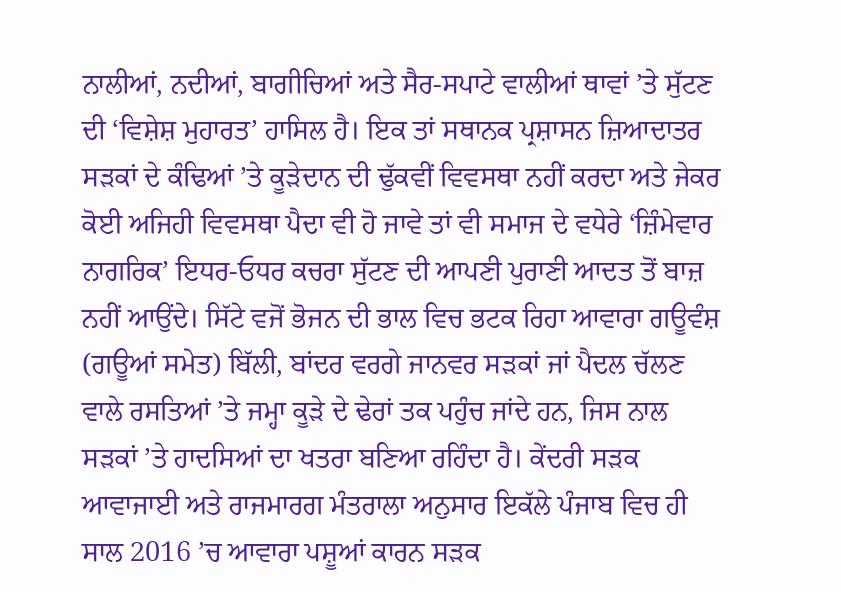ਨਾਲੀਆਂ, ਨਦੀਆਂ, ਬਾਗੀਚਿਆਂ ਅਤੇ ਸੈਰ-ਸਪਾਟੇ ਵਾਲੀਆਂ ਥਾਵਾਂ ’ਤੇ ਸੁੱਟਣ ਦੀ ‘ਵਿਸ਼ੇਸ਼ ਮੁਹਾਰਤ’ ਹਾਸਿਲ ਹੈ। ਇਕ ਤਾਂ ਸਥਾਨਕ ਪ੍ਰਸ਼ਾਸਨ ਜ਼ਿਆਦਾਤਰ ਸੜਕਾਂ ਦੇ ਕੰਢਿਆਂ ’ਤੇ ਕੂੜੇਦਾਨ ਦੀ ਢੁੱਕਵੀਂ ਵਿਵਸਥਾ ਨਹੀਂ ਕਰਦਾ ਅਤੇ ਜੇਕਰ ਕੋਈ ਅਜਿਹੀ ਵਿਵਸਥਾ ਪੈਦਾ ਵੀ ਹੋ ਜਾਵੇ ਤਾਂ ਵੀ ਸਮਾਜ ਦੇ ਵਧੇਰੇ ‘ਜ਼ਿੰਮੇਵਾਰ ਨਾਗਰਿਕ’ ਇਧਰ-ਓਧਰ ਕਚਰਾ ਸੁੱਟਣ ਦੀ ਆਪਣੀ ਪੁਰਾਣੀ ਆਦਤ ਤੋਂ ਬਾਜ਼ ਨਹੀਂ ਆਉਂਦੇ। ਸਿੱਟੇ ਵਜੋਂ ਭੋਜਨ ਦੀ ਭਾਲ ਵਿਚ ਭਟਕ ਰਿਹਾ ਆਵਾਰਾ ਗਊਵੰਸ਼ (ਗਊਆਂ ਸਮੇਤ) ਬਿੱਲੀ, ਬਾਂਦਰ ਵਰਗੇ ਜਾਨਵਰ ਸੜਕਾਂ ਜਾਂ ਪੈਦਲ ਚੱਲਣ ਵਾਲੇ ਰਸਤਿਆਂ ’ਤੇ ਜਮ੍ਹਾ ਕੂੜੇ ਦੇ ਢੇਰਾਂ ਤਕ ਪਹੁੰਚ ਜਾਂਦੇ ਹਨ, ਜਿਸ ਨਾਲ ਸੜਕਾਂ ’ਤੇ ਹਾਦਸਿਆਂ ਦਾ ਖਤਰਾ ਬਣਿਆ ਰਹਿੰਦਾ ਹੈ। ਕੇਂਦਰੀ ਸੜਕ ਆਵਾਜਾਈ ਅਤੇ ਰਾਜਮਾਰਗ ਮੰਤਰਾਲਾ ਅਨੁਸਾਰ ਇਕੱਲੇ ਪੰਜਾਬ ਵਿਚ ਹੀ ਸਾਲ 2016 ’ਚ ਆਵਾਰਾ ਪਸ਼ੂਆਂ ਕਾਰਨ ਸੜਕ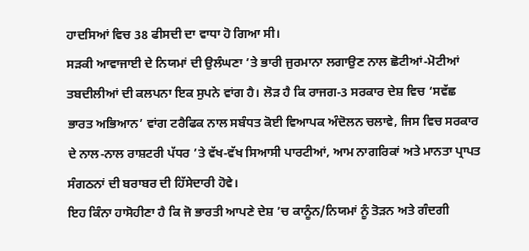ਹਾਦਸਿਆਂ ਵਿਚ 38 ਫੀਸਦੀ ਦਾ ਵਾਧਾ ਹੋ ਗਿਆ ਸੀ।
ਸੜਕੀ ਆਵਾਜਾਈ ਦੇ ਨਿਯਮਾਂ ਦੀ ਉਲੰਘਣਾ ’ਤੇ ਭਾਰੀ ਜੁਰਮਾਨਾ ਲਗਾਉਣ ਨਾਲ ਛੋਟੀਆਂ-ਮੋਟੀਆਂ ਤਬਦੀਲੀਆਂ ਦੀ ਕਲਪਨਾ ਇਕ ਸੁਪਨੇ ਵਾਂਗ ਹੈ। ਲੋੜ ਹੈ ਕਿ ਰਾਜਗ-3 ਸਰਕਾਰ ਦੇਸ਼ ਵਿਚ ‘ਸਵੱਛ ਭਾਰਤ ਅਭਿਆਨ’ ਵਾਂਗ ਟਰੈਫਿਕ ਨਾਲ ਸਬੰਧਤ ਕੋਈ ਵਿਆਪਕ ਅੰਦੋਲਨ ਚਲਾਵੇ, ਜਿਸ ਵਿਚ ਸਰਕਾਰ ਦੇ ਨਾਲ-ਨਾਲ ਰਾਸ਼ਟਰੀ ਪੱਧਰ ’ਤੇ ਵੱਖ-ਵੱਖ ਸਿਆਸੀ ਪਾਰਟੀਆਂ, ਆਮ ਨਾਗਰਿਕਾਂ ਅਤੇ ਮਾਨਤਾ ਪ੍ਰਾਪਤ ਸੰਗਠਨਾਂ ਦੀ ਬਰਾਬਰ ਦੀ ਹਿੱਸੇਦਾਰੀ ਹੋਵੇ।
ਇਹ ਕਿੰਨਾ ਹਾਸੋਹੀਣਾ ਹੈ ਕਿ ਜੋ ਭਾਰਤੀ ਆਪਣੇ ਦੇਸ਼ ’ਚ ਕਾਨੂੰਨ/ਨਿਯਮਾਂ ਨੂੰ ਤੋੜਨ ਅਤੇ ਗੰਦਗੀ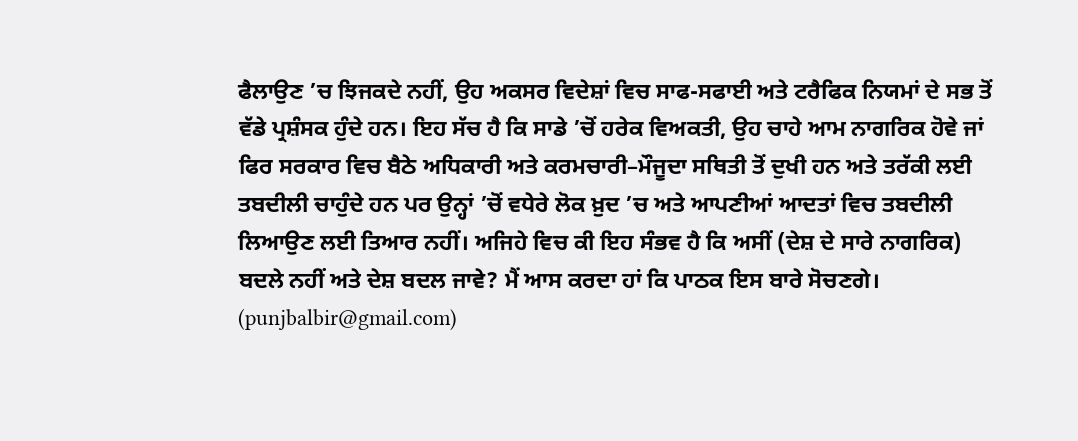ਫੈਲਾਉਣ ’ਚ ਝਿਜਕਦੇ ਨਹੀਂ, ਉਹ ਅਕਸਰ ਵਿਦੇਸ਼ਾਂ ਵਿਚ ਸਾਫ-ਸਫਾਈ ਅਤੇ ਟਰੈਫਿਕ ਨਿਯਮਾਂ ਦੇ ਸਭ ਤੋਂ ਵੱਡੇ ਪ੍ਰਸ਼ੰਸਕ ਹੁੰਦੇ ਹਨ। ਇਹ ਸੱਚ ਹੈ ਕਿ ਸਾਡੇ ’ਚੋਂ ਹਰੇਕ ਵਿਅਕਤੀ, ਉਹ ਚਾਹੇ ਆਮ ਨਾਗਰਿਕ ਹੋਵੇ ਜਾਂ ਫਿਰ ਸਰਕਾਰ ਵਿਚ ਬੈਠੇ ਅਧਿਕਾਰੀ ਅਤੇ ਕਰਮਚਾਰੀ–ਮੌਜੂਦਾ ਸਥਿਤੀ ਤੋਂ ਦੁਖੀ ਹਨ ਅਤੇ ਤਰੱਕੀ ਲਈ ਤਬਦੀਲੀ ਚਾਹੁੰਦੇ ਹਨ ਪਰ ਉਨ੍ਹਾਂ ’ਚੋਂ ਵਧੇਰੇ ਲੋਕ ਖ਼ੁਦ ’ਚ ਅਤੇ ਆਪਣੀਆਂ ਆਦਤਾਂ ਵਿਚ ਤਬਦੀਲੀ ਲਿਆਉਣ ਲਈ ਤਿਆਰ ਨਹੀਂ। ਅਜਿਹੇ ਵਿਚ ਕੀ ਇਹ ਸੰਭਵ ਹੈ ਕਿ ਅਸੀਂ (ਦੇਸ਼ ਦੇ ਸਾਰੇ ਨਾਗਰਿਕ) ਬਦਲੇ ਨਹੀਂ ਅਤੇ ਦੇਸ਼ ਬਦਲ ਜਾਵੇ? ਮੈਂ ਆਸ ਕਰਦਾ ਹਾਂ ਕਿ ਪਾਠਕ ਇਸ ਬਾਰੇ ਸੋਚਣਗੇ।
(punjbalbir@gmail.com)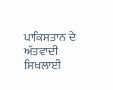ਪਾਕਿਸਤਾਨ ਦੇ ਅੱਤਵਾਦੀ ਸਿਖਲਾਈ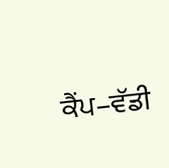ਕੈਂਪ–ਵੱਡੀ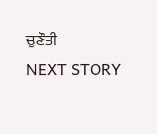ਚੁਣੌਤੀ
NEXT STORY